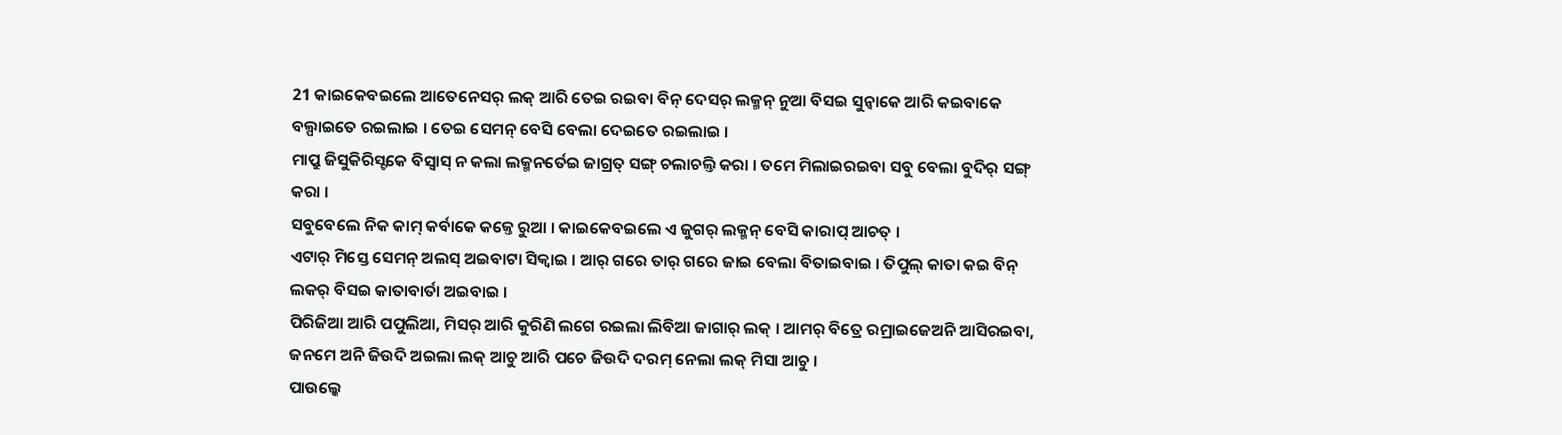21 କାଇକେବଇଲେ ଆତେନେସର୍ ଲକ୍ ଆରି ତେଇ ରଇବା ବିନ୍ ଦେସର୍ ଲକ୍ମନ୍ ନୁଆ ବିସଇ ସୁନ୍ବାକେ ଆରି କଇବାକେ ବଲ୍ପାଇତେ ରଇଲାଇ । ତେଇ ସେମନ୍ ବେସି ବେଲା ଦେଇତେ ରଇଲାଇ ।
ମାପ୍ରୁ ଜିସୁକିରିସ୍ଟକେ ବିସ୍ବାସ୍ ନ କଲା ଲକ୍ମନର୍ତେଇ ଜାଗ୍ରତ୍ ସଙ୍ଗ୍ ଚଲାଚଲ୍ତି କରା । ତମେ ମିଲାଇରଇବା ସବୁ ବେଲା ବୁଦିର୍ ସଙ୍ଗ୍ କରା ।
ସବୁବେଲେ ନିକ କାମ୍ କର୍ବାକେ କଜ୍ତେ ରୁଆ । କାଇକେବଇଲେ ଏ ଜୁଗର୍ ଲକ୍ମନ୍ ବେସି କାରାପ୍ ଆଚତ୍ ।
ଏଟାର୍ ମିସ୍ତେ ସେମନ୍ ଅଲସ୍ ଅଇବାଟା ସିକ୍ବାଇ । ଆର୍ ଗରେ ତାର୍ ଗରେ ଜାଇ ବେଲା ବିତାଇବାଇ । ତିପୁଲ୍ କାତା କଇ ବିନ୍ ଲକର୍ ବିସଇ କାତାବାର୍ତା ଅଇବାଇ ।
ପିରିଜିଆ ଆରି ପପୁଲିଆ, ମିସର୍ ଆରି କୁରିଣି ଲଗେ ରଇଲା ଲିବିଆ ଜାଗାର୍ ଲକ୍ । ଆମର୍ ବିତ୍ରେ ରମ୍ରାଇଜେଅନି ଆସିରଇବା, ଜନମେ ଅନି ଜିଉଦି ଅଇଲା ଲକ୍ ଆଚୁ ଆରି ପଚେ ଜିଉଦି ଦରମ୍ ନେଲା ଲକ୍ ମିସା ଆଚୁ ।
ପାଉଲ୍କେ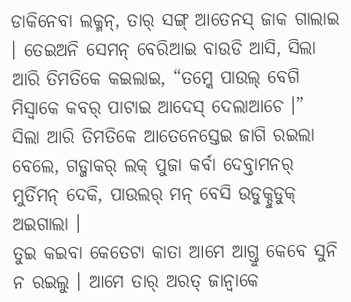ଡାକିନେବା ଲକ୍ମନ୍, ତାର୍ ସଙ୍ଗ୍ ଆତେନସ୍ ଜାକ ଗାଲାଇ । ତେଇଅନି ସେମନ୍ ବେରିଆଇ ବାଉଡି ଆସି, ସିଲା ଆରି ତିମତିକେ କଇଲାଇ, “ତମ୍କେ ପାଉଲ୍ ବେଗି ମିସ୍ବାକେ କବର୍ ପାଟାଇ ଆଦେସ୍ ଦେଲାଆଚେ ।”
ସିଲା ଆରି ତିମତିକେ ଆତେନେସ୍ତେଇ ଜାଗି ରଇଲା ବେଲେ, ଗଡ୍ଜାକର୍ ଲକ୍ ପୁଜା କର୍ବା ଦେବ୍ତାମନର୍ ମୁର୍ତିମନ୍ ଦେକି, ପାଉଲର୍ ମନ୍ ବେସି ଉଡୁକ୍ଦୁଡୁକ୍ ଅଇଗାଲା ।
ତୁଇ କଇବା କେତେଟା କାତା ଆମେ ଆଗ୍ତୁ କେବେ ସୁନି ନ ରଇଲୁ । ଆମେ ତାର୍ ଅରତ୍ ଜାନ୍ବାକେ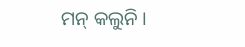ମନ୍ କଲୁନି ।